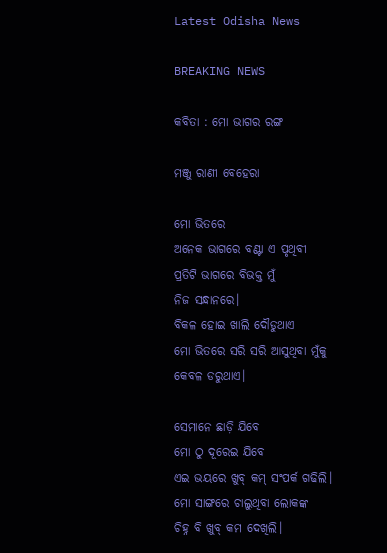Latest Odisha News

BREAKING NEWS

କବିତା : ମୋ ଭାଗର ରଙ୍ଗ

ମଞ୍ଜୁ ରାଣୀ ବେହେରା

ମୋ ଭିତରେ
ଅନେକ ଭାଗରେ ବଣ୍ଟା ଏ ପୃଥିବୀ
ପ୍ରତିଟି ଭାଗରେ ବିଭକ୍ତ ମୁଁ
ନିଜ ସନ୍ଧାନରେ।
ବିକଳ ହୋଇ ଖାଲି ଦୌଡୁଥାଏ
ମୋ ଭିତରେ ସରି ସରି ଆସୁଥିବା ମୁଁକୁ
କେବଳ ଡରୁଥାଏ।

ସେମାନେ ଛାଡ଼ି ଯିବେ
ମୋ ଠୁ ଦୂରେଇ ଯିବେ
ଏଇ ଭୟରେ ଖୁବ୍ କମ୍ ସଂପର୍କ ଗଢିଲି।
ମୋ ସାଙ୍ଗରେ ଚାଲୁଥିବା ଲୋକଙ୍କ
ଚିହ୍ନ ବି ଖୁବ୍ କମ ଦେଖିଲି।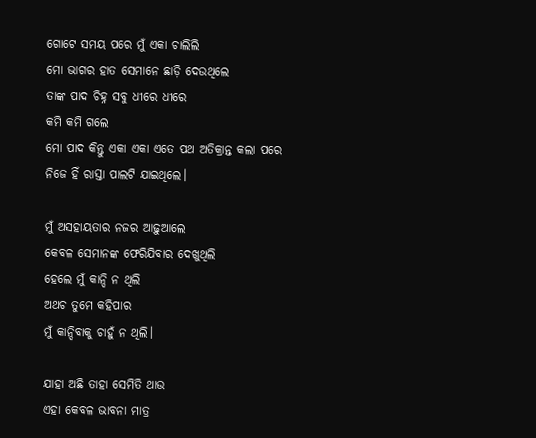ଗୋଟେ ସମୟ ପରେ ମୁଁ ଏକା ଚାଲିଲି
ମୋ ଭାଗର ହାତ ସେମାନେ ଛାଡ଼ି ଦେଉଥିଲେ
ତାଙ୍କ ପାଦ ଚିହ୍ନ ସବୁ ଧୀରେ ଧୀରେ
କମି କମି ଗଲେ
ମୋ ପାଦ କିନ୍ତୁ ଏକା ଏକା ଏତେ ପଥ ଅତିକ୍ରାନ୍ତ କଲା ପରେ
ନିଜେ ହିଁ ରାସ୍ତା ପାଲଟି ଯାଇଥିଲେ।

ମୁଁ ଅସହାୟତାର ନଜର ଆଢ଼ୁଆଲେ
କେବଳ ସେମାନଙ୍କ ଫେରିଯିବାର ଦେଖୁଥିଲି
ହେଲେ ମୁଁ କାନ୍ଦି ନ ଥିଲି
ଅଥଚ ତୁମେ କହିପାର
ମୁଁ କାନ୍ଦିବାକୁ ଚାହୁଁ ନ ଥିଲି।

ଯାହା ଅଛି ତାହା ସେମିତି ଥାଉ
ଏହା କେବଳ ଭାବନା ମାତ୍ର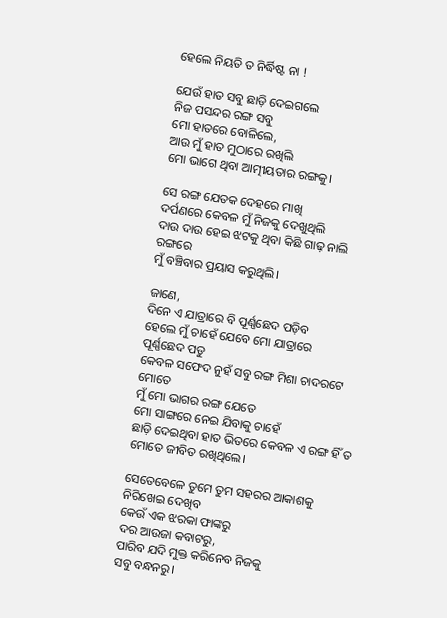ହେଲେ ନିୟତି ତ ନିର୍ଦ୍ଧିଷ୍ଟ ନା !

ଯେଉଁ ହାତ ସବୁ ଛାଡ଼ି ଦେଇଗଲେ
ନିଜ ପସନ୍ଦର ରଙ୍ଗ ସବୁ
ମୋ ହାତରେ ବୋଳିଲେ,
ଆଉ ମୁଁ ହାତ ମୁଠାରେ ରଖିଲି
ମୋ ଭାଗେ ଥିବା ଆତ୍ମୀୟତାର ରଙ୍ଗକୁ।

ସେ ରଙ୍ଗ ଯେତକ ଦେହରେ ମାଖି
ଦର୍ପଣରେ କେବଳ ମୁଁ ନିଜକୁ ଦେଖୁଥିଲି
ଦାଉ ଦାଉ ହେଇ ଝଟକୁ ଥିବା କିଛି ଗାଢ଼ ନାଲି ରଙ୍ଗରେ
ମୁଁ ବଞ୍ଚିବାର ପ୍ରୟାସ କରୁଥିଲି।

ଜାଣେ,
ଦିନେ ଏ ଯାତ୍ରାରେ ବି ପୂର୍ଣ୍ଣଛେଦ ପଡ଼ିବ
ହେଲେ ମୁଁ ଚାହେଁ ଯେବେ ମୋ ଯାତ୍ରାରେ
ପୂର୍ଣ୍ଣଛେଦ ପଡୁ
କେବଳ ସଫେଦ ନୁହଁ ସବୁ ରଙ୍ଗ ମିଶା ଚାଦରଟେ
ମୋତେ
ମୁଁ ମୋ ଭାଗର ରଙ୍ଗ ଯେତେ
ମୋ ସାଙ୍ଗରେ ନେଇ ଯିବାକୁ ଚାହେଁ
ଛାଡ଼ି ଦେଇଥିବା ହାତ ଭିତରେ କେବଳ ଏ ରଙ୍ଗ ହିଁ ତ
ମୋତେ ଜୀବିତ ରଖିଥିଲେ।

ସେତେବେଳେ ତୁମେ ତୁମ ସହରର ଆକାଶକୁ
ନିରିଖେଇ ଦେଖିବ
କେଉଁ ଏକ ଝରକା ଫାଙ୍କରୁ
ଦର ଆଉଜା କବାଟରୁ,
ପାରିବ ଯଦି ମୁକ୍ତ କରିନେବ ନିଜକୁ
ସବୁ ବନ୍ଧନରୁ।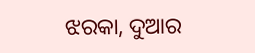ଝରକା, ଦୁଆର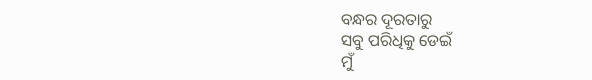ବନ୍ଧର ଦୂରତାରୁ
ସବୁ ପରିଧିକୁ ଡେଇଁ
ମୁଁ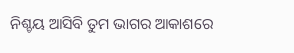ନିଶ୍ଚୟ ଆସିବି ତୁମ ଭାଗର ଆକାଶରେ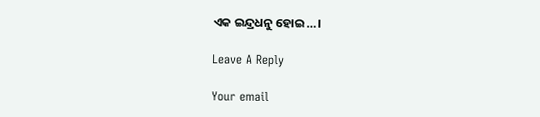ଏକ ଇନ୍ଦ୍ରଧନୁ ହୋଇ…।

Leave A Reply

Your email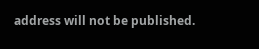address will not be published.